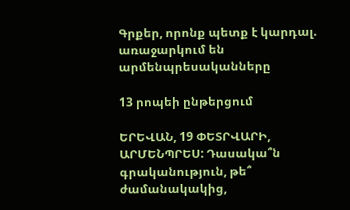Գրքեր, որոնք պետք է կարդալ. առաջարկում են արմենպրեսականները

13 րոպեի ընթերցում

ԵՐԵՎԱՆ, 19 ՓԵՏՐՎԱՐԻ, ԱՐՄԵՆՊՐԵՍ: Դասակա՞ն գրականություն, թե՞ ժամանակակից,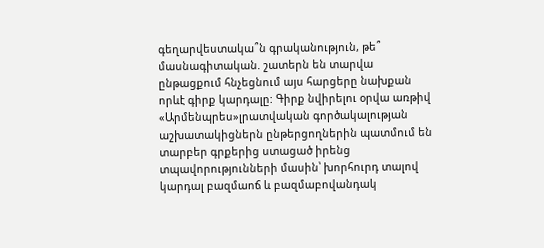գեղարվեստակա՞ն գրականություն, թե՞ մասնագիտական. շատերն են տարվա ընթացքում հնչեցնում այս հարցերը նախքան որևէ գիրք կարդալը: Գիրք նվիրելու օրվա առթիվ «Արմենպրես»լրատվական գործակալության աշխատակիցներն ընթերցողներին պատմում են տարբեր գրքերից ստացած իրենց տպավորությունների մասին՝ խորհուրդ տալով կարդալ բազմաոճ և բազմաբովանդակ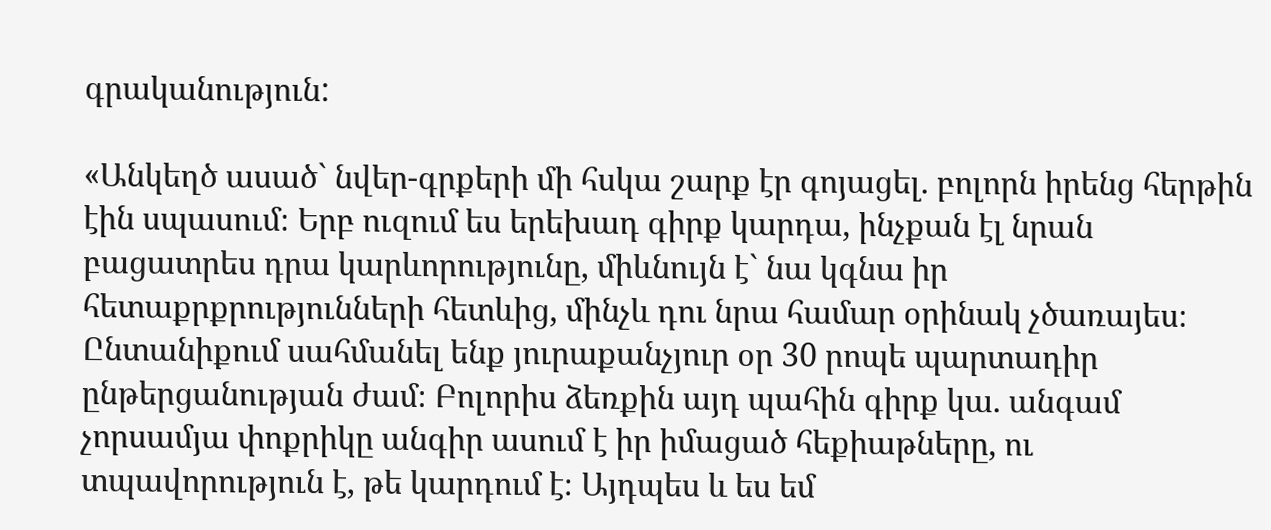գրականություն:

«Անկեղծ ասած` նվեր-գրքերի մի հսկա շարք էր գոյացել. բոլորն իրենց հերթին էին սպասում։ Երբ ուզում ես երեխադ գիրք կարդա, ինչքան էլ նրան բացատրես դրա կարևորությունը, միևնույն է` նա կգնա իր հետաքրքրությունների հետևից, մինչև դու նրա համար օրինակ չծառայես։ Ընտանիքում սահմանել ենք յուրաքանչյուր օր 30 րոպե պարտադիր ընթերցանության ժամ։ Բոլորիս ձեռքին այդ պահին գիրք կա. անգամ չորսամյա փոքրիկը անգիր ասում է իր իմացած հեքիաթները, ու տպավորություն է, թե կարդում է։ Այդպես և ես եմ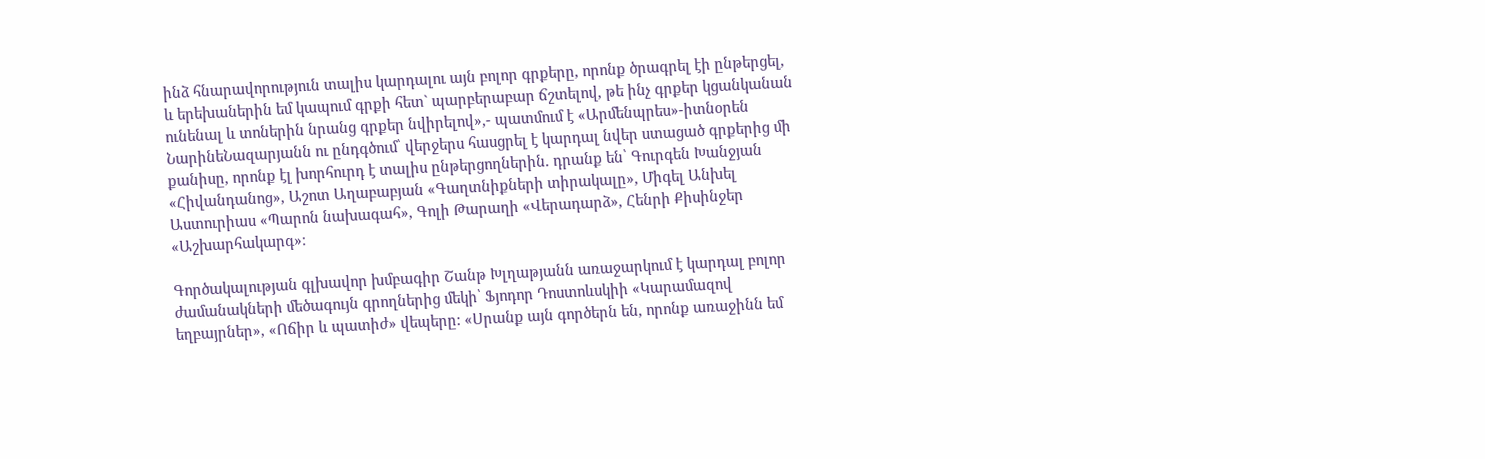ինձ հնարավորություն տալիս կարդալու այն բոլոր գրքերը, որոնք ծրագրել էի ընթերցել, և երեխաներին եմ կապում գրքի հետ` պարբերաբար ճշտելով, թե ինչ գրքեր կցանկանան ունենալ և տոներին նրանց գրքեր նվիրելով»,- պատմում է «Արմենպրես»-իտնօրեն ՆարինեՆազարյանն ու ընդգծում՝ վերջերս հասցրել է կարդալ նվեր ստացած գրքերից մի քանիսը, որոնք էլ խորհուրդ է տալիս ընթերցողներին. դրանք են՝ Գուրգեն Խանջյան «Հիվանդանոց», Աշոտ Աղաբաբյան «Գաղտնիքների տիրակալը», Միգել Անխել Աստուրիաս «Պարոն նախագահ», Գոլի Թարաղի «Վերադարձ», Հենրի Քիսինջեր «Աշխարհակարգ»։

Գործակալության գլխավոր խմբագիր Շանթ Խլղաթյանն առաջարկում է կարդալ բոլոր ժամանակների մեծագույն գրողներից մեկի՝ Ֆյոդոր Դոստոևսկիի «Կարամազով եղբայրներ», «Ոճիր և պատիժ» վեպերը: «Սրանք այն գործերն են, որոնք առաջինն եմ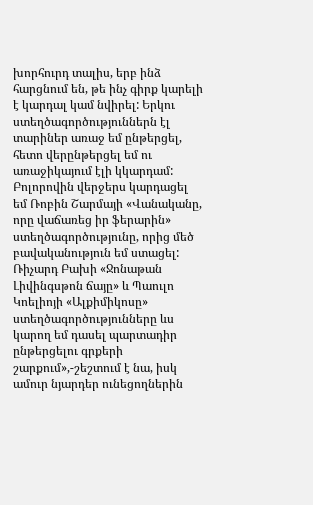խորհուրդ տալիս, երբ ինձ հարցնում են, թե ինչ գիրք կարելի է կարդալ կամ նվիրել: Երկու ստեղծագործություններն էլ տարիներ առաջ եմ ընթերցել, հետո վերընթերցել եմ ու առաջիկայում էլի կկարդամ: Բոլորովին վերջերս կարդացել եմ Ռոբին Շարմայի «Վանականը, որը վաճառեց իր ֆերարին» ստեղծագործությունը, որից մեծ բավականություն եմ ստացել: Ռիչարդ Բախի «Ջոնաթան Լիվինգսթոն ճայը» և Պաուլո Կոելիոյի «Ալքիմիկոսը» ստեղծագործությունները ևս կարող եմ դասել պարտադիր ընթերցելու գրքերի շարքում»,-շեշտում է նա, իսկ ամուր նյարդեր ունեցողներին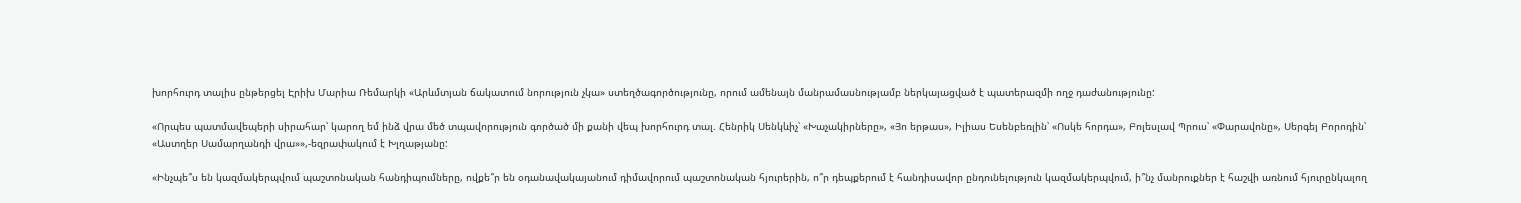խորհուրդ տալիս ընթերցել Էրիխ Մարիա Ռեմարկի «Արևմտյան ճակատում նորություն չկա» ստեղծագործությունը, որում ամենայն մանրամասնությամբ ներկայացված է պատերազմի ողջ դաժանությունը:

«Որպես պատմավեպերի սիրահար՝ կարող եմ ինձ վրա մեծ տպավորություն գործած մի քանի վեպ խորհուրդ տալ. Հենրիկ Սենկևիչ՝ «Խաչակիրները», «Յո երթաս», Իլիաս Եսենբեռլին՝ «Ոսկե հորդա», Բոլեսլավ Պրուս՝ «Փարավոնը», Սերգեյ Բորոդին՝ «Աստղեր Սամարղանդի վրա»»,-եզրափակում է Խլղաթյանը:

«Ինչպե՞ս են կազմակերպվում պաշտոնական հանդիպումները, ովքե՞ր են օդանավակայանում դիմավորում պաշտոնական հյուրերին, ո՞ր դեպքերում է հանդիսավոր ընդունելություն կազմակերպվում, ի՞նչ մանրուքներ է հաշվի առնում հյուրընկալող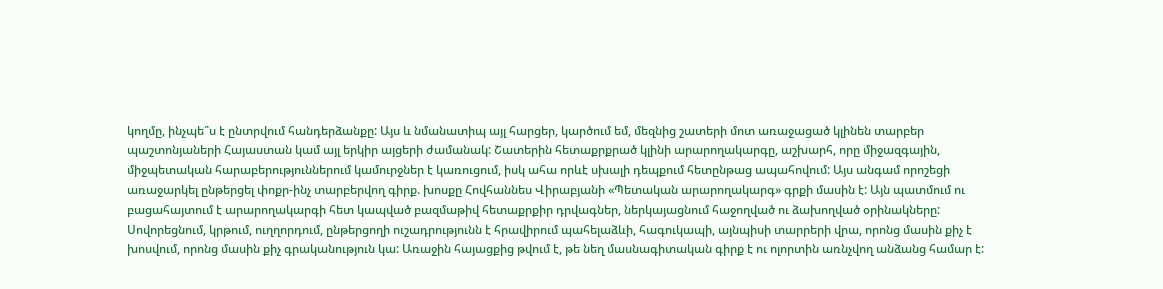կողմը, ինչպե՞ս է ընտրվում հանդերձանքը: Այս և նմանատիպ այլ հարցեր, կարծում եմ, մեզնից շատերի մոտ առաջացած կլինեն տարբեր պաշտոնյաների Հայաստան կամ այլ երկիր այցերի ժամանակ: Շատերին հետաքրքրած կլինի արարողակարգը, աշխարհ, որը միջազգային, միջպետական հարաբերություններում կամուրջներ է կառուցում, իսկ ահա որևէ սխալի դեպքում հետընթաց ապահովում: Այս անգամ որոշեցի առաջարկել ընթերցել փոքր-ինչ տարբերվող գիրք. խոսքը Հովհաննես Վիրաբյանի «Պետական արարողակարգ» գրքի մասին է: Այն պատմում ու բացահայտում է արարողակարգի հետ կապված բազմաթիվ հետաքրքիր դրվագներ, ներկայացնում հաջողված ու ձախողված օրինակները: Սովորեցնում, կրթում, ուղղորդում, ընթերցողի ուշադրությունն է հրավիրում պահելաձևի, հագուկապի, այնպիսի տարրերի վրա, որոնց մասին քիչ է խոսվում, որոնց մասին քիչ գրականություն կա: Առաջին հայացքից թվում է, թե նեղ մասնագիտական գիրք է ու ոլորտին առնչվող անձանց համար է: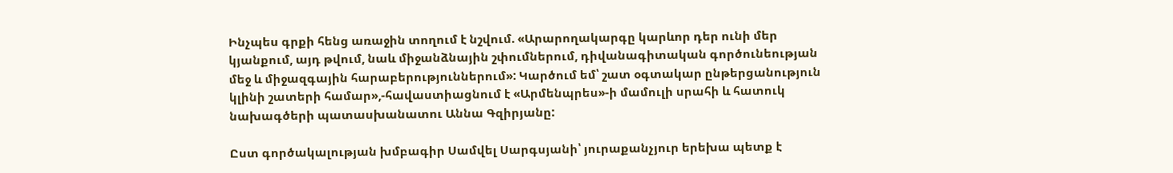Ինչպես գրքի հենց առաջին տողում է նշվում. «Արարողակարգը կարևոր դեր ունի մեր կյանքում, այդ թվում, նաև միջանձնային շփումներում, դիվանագիտական գործունեության մեջ և միջազգային հարաբերություններում»: Կարծում եմ՝ շատ օգտակար ընթերցանություն կլինի շատերի համար»,-հավաստիացնում է «Արմենպրես»-ի մամուլի սրահի և հատուկ նախագծերի պատասխանատու Աննա Գզիրյանը:

Ըստ գործակալության խմբագիր Սամվել Սարգսյանի՝ յուրաքանչյուր երեխա պետք է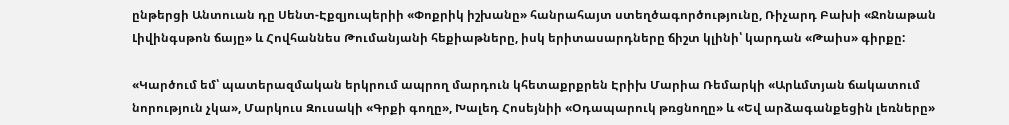ընթերցի Անտուան դը Սենտ-Էքզյուպերիի «Փոքրիկ իշխանը» հանրահայտ ստեղծագործությունը, Ռիչարդ Բախի «Ջոնաթան Լիվինգսթոն ճայը» և Հովհաննես Թումանյանի հեքիաթները, իսկ երիտասարդները ճիշտ կլինի՝ կարդան «Թաիս» գիրքը:

«Կարծում եմ՝ պատերազմական երկրում ապրող մարդուն կհետաքրքրեն Էրիխ Մարիա Ռեմարկի «Արևմտյան ճակատում նորություն չկա», Մարկուս Զուսակի «Գրքի գողը», Խալեդ Հոսեյնիի «Օդապարուկ թռցնողը» և «Եվ արձագանքեցին լեռները»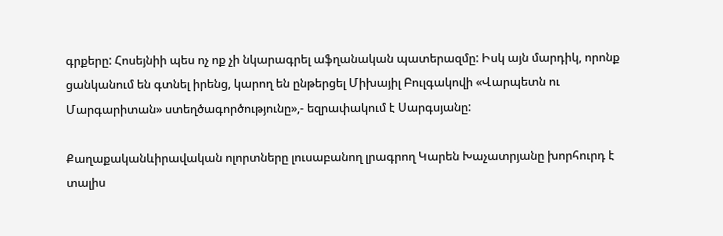գրքերը: Հոսեյնիի պես ոչ ոք չի նկարագրել աֆղանական պատերազմը: Իսկ այն մարդիկ, որոնք ցանկանում են գտնել իրենց, կարող են ընթերցել Միխայիլ Բուլգակովի «Վարպետն ու Մարգարիտան» ստեղծագործությունը»,- եզրափակում է Սարգսյանը:

Քաղաքականևիրավական ոլորտները լուսաբանող լրագրող Կարեն Խաչատրյանը խորհուրդ է տալիս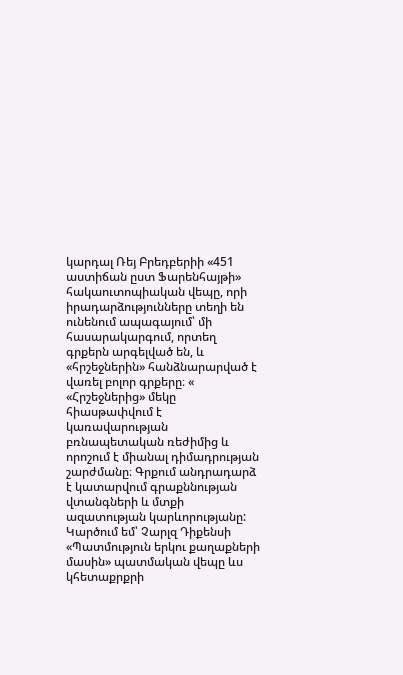կարդալ Ռեյ Բրեդբերիի «451 աստիճան ըստ Ֆարենհայթի» հակաուտոպիական վեպը, որի իրադարձությունները տեղի են ունենում ապագայում՝ մի հասարակարգում, որտեղ գրքերն արգելված են, և «հրշեջներին» հանձնարարված է վառել բոլոր գրքերը։ « «Հրշեջներից» մեկը հիասթափվում է կառավարության բռնապետական ռեժիմից և որոշում է միանալ դիմադրության շարժմանը։ Գրքում անդրադարձ է կատարվում գրաքննության վտանգների և մտքի ազատության կարևորությանը: Կարծում եմ՝ Չարլզ Դիքենսի «Պատմություն երկու քաղաքների մասին» պատմական վեպը ևս կհետաքրքրի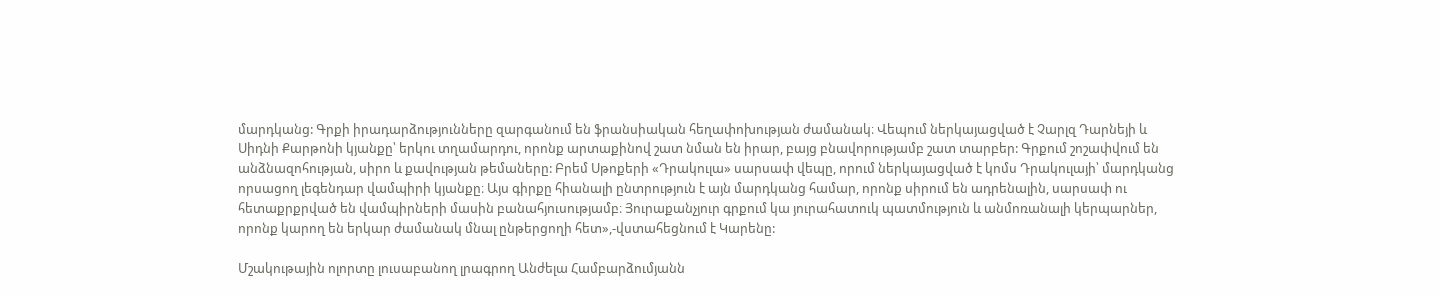մարդկանց: Գրքի իրադարձությունները զարգանում են ֆրանսիական հեղափոխության ժամանակ։ Վեպում ներկայացված է Չարլզ Դարնեյի և Սիդնի Քարթոնի կյանքը՝ երկու տղամարդու, որոնք արտաքինով շատ նման են իրար, բայց բնավորությամբ շատ տարբեր: Գրքում շոշափվում են անձնազոհության, սիրո և քավության թեմաները: Բրեմ Սթոքերի «Դրակուլա» սարսափ վեպը, որում ներկայացված է կոմս Դրակուլայի՝ մարդկանց որսացող լեգենդար վամպիրի կյանքը։ Այս գիրքը հիանալի ընտրություն է այն մարդկանց համար, որոնք սիրում են ադրենալին, սարսափ ու հետաքրքրված են վամպիրների մասին բանահյուսությամբ։ Յուրաքանչյուր գրքում կա յուրահատուկ պատմություն և անմոռանալի կերպարներ, որոնք կարող են երկար ժամանակ մնալ ընթերցողի հետ»,-վստահեցնում է Կարենը:

Մշակութային ոլորտը լուսաբանող լրագրող Անժելա Համբարձումյանն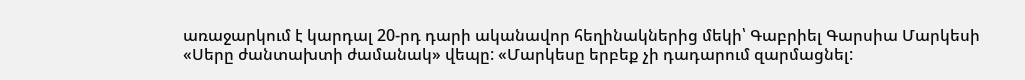առաջարկում է կարդալ 20-րդ դարի ականավոր հեղինակներից մեկի՝ Գաբրիել Գարսիա Մարկեսի «Սերը ժանտախտի ժամանակ» վեպը: «Մարկեսը երբեք չի դադարում զարմացնել: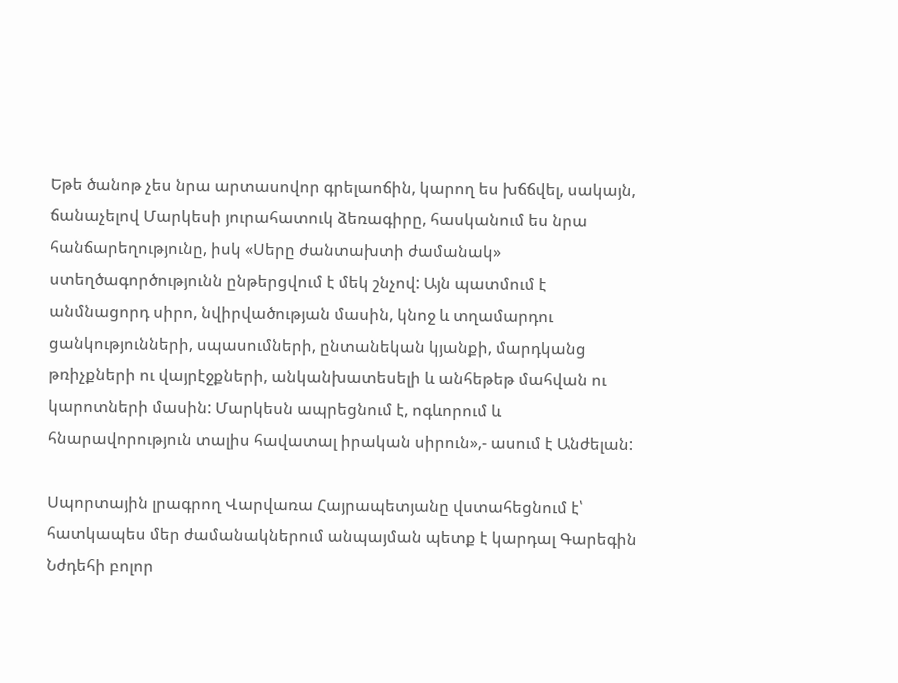Եթե ծանոթ չես նրա արտասովոր գրելաոճին, կարող ես խճճվել, սակայն, ճանաչելով Մարկեսի յուրահատուկ ձեռագիրը, հասկանում ես նրա հանճարեղությունը, իսկ «Սերը ժանտախտի ժամանակ» ստեղծագործությունն ընթերցվում է մեկ շնչով: Այն պատմում է անմնացորդ սիրո, նվիրվածության մասին, կնոջ և տղամարդու ցանկությունների, սպասումների, ընտանեկան կյանքի, մարդկանց թռիչքների ու վայրէջքների, անկանխատեսելի և անհեթեթ մահվան ու կարոտների մասին: Մարկեսն ապրեցնում է, ոգևորում և հնարավորություն տալիս հավատալ իրական սիրուն»,- ասում է Անժելան:

Սպորտային լրագրող Վարվառա Հայրապետյանը վստահեցնում է՝ հատկապես մեր ժամանակներում անպայման պետք է կարդալ Գարեգին Նժդեհի բոլոր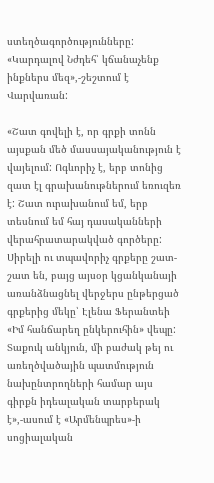ստեղծագործությունները: «Կարդալով Նժդեհ՝ կճանաչենք ինքներս մեզ»,-շեշտում է Վարվառան:

«Շատ գովելի է, որ գրքի տոնն այսքան մեծ մասսայականություն է վայելում: Ոգևորիչ է, երբ տոնից զատ էլ գրախանութներում եռուզեռ է: Շատ ուրախանում եմ, երբ տեսնում եմ հայ դասականների վերահրատարակված գործերը: Սիրելի ու տպավորիչ գրքերը շատ-շատ են, բայց այսօր կցանկանայի առանձնացնել վերջերս ընթերցած գրքերից մեկը՝ Էլենա Ֆերանտեի «Իմ հանճարեղ ընկերուհին» վեպը: Տաքուկ անկյուն, մի բաժակ թեյ ու առեղծվածային պատմություն նախընտրողների համար այս գիրքն իդեալական տարբերակ է»,-ասում է «Արմենպրես»-ի սոցիալական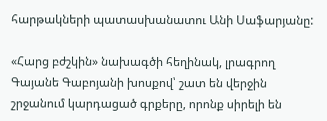հարթակների պատասխանատու Անի Սաֆարյանը:

«Հարց բժշկին» նախագծի հեղինակ, լրագրող Գայանե Գաբոյանի խոսքով՝ շատ են վերջին շրջանում կարդացած գրքերը, որոնք սիրելի են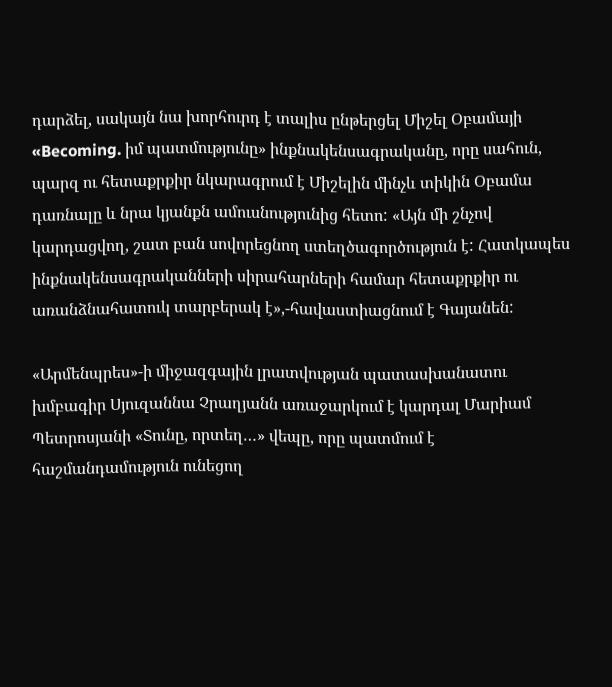դարձել, սակայն նա խորհուրդ է տալիս ընթերցել Միշել Օբամայի «Becoming. իմ պատմությունը» ինքնակենսագրականը, որը սահուն, պարզ ու հետաքրքիր նկարագրում է Միշելին մինչև տիկին Օբամա դառնալը և նրա կյանքն ամուսնությունից հետո: «Այն մի շնչով կարդացվող, շատ բան սովորեցնող ստեղծագործություն է: Հատկապես ինքնակենսագրականների սիրահարների համար հետաքրքիր ու առանձնահատուկ տարբերակ է»,-հավաստիացնում է Գայանեն:

«Արմենպրես»-ի միջազգային լրատվության պատասխանատու խմբագիր Սյուզաննա Չրաղյանն առաջարկում է կարդալ Մարիամ Պետրոսյանի «Տունը, որտեղ…» վեպը, որը պատմում է հաշմանդամություն ունեցող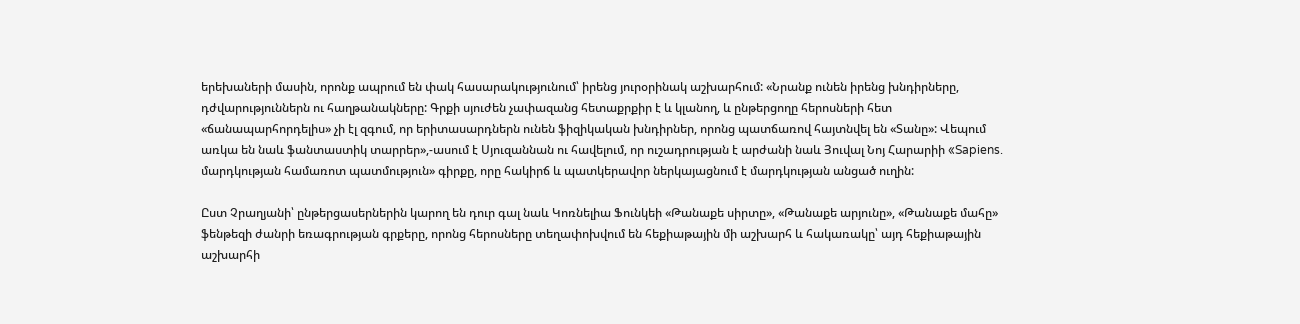երեխաների մասին, որոնք ապրում են փակ հասարակությունում՝ իրենց յուրօրինակ աշխարհում: «Նրանք ունեն իրենց խնդիրները, դժվարություններն ու հաղթանակները: Գրքի սյուժեն չափազանց հետաքրքիր է և կլանող, և ընթերցողը հերոսների հետ «ճանապարհորդելիս» չի էլ զգում, որ երիտասարդներն ունեն ֆիզիկական խնդիրներ, որոնց պատճառով հայտնվել են «Տանը»: Վեպում առկա են նաև ֆանտաստիկ տարրեր»,-ասում է Սյուզաննան ու հավելում, որ ուշադրության է արժանի նաև Յուվալ Նոյ Հարարիի «Sapiens. մարդկության համառոտ պատմություն» գիրքը, որը հակիրճ և պատկերավոր ներկայացնում է մարդկության անցած ուղին:

Ըստ Չրաղյանի՝ ընթերցասերներին կարող են դուր գալ նաև Կոռնելիա Ֆունկեի «Թանաքե սիրտը», «Թանաքե արյունը», «Թանաքե մահը» ֆենթեզի ժանրի եռագրության գրքերը, որոնց հերոսները տեղափոխվում են հեքիաթային մի աշխարհ և հակառակը՝ այդ հեքիաթային աշխարհի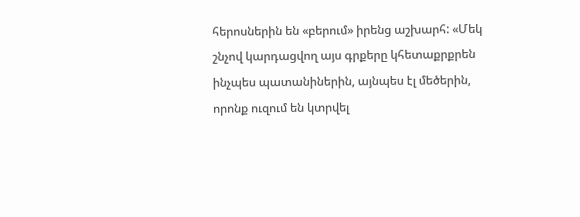հերոսներին են «բերում» իրենց աշխարհ: «Մեկ շնչով կարդացվող այս գրքերը կհետաքրքրեն ինչպես պատանիներին, այնպես էլ մեծերին, որոնք ուզում են կտրվել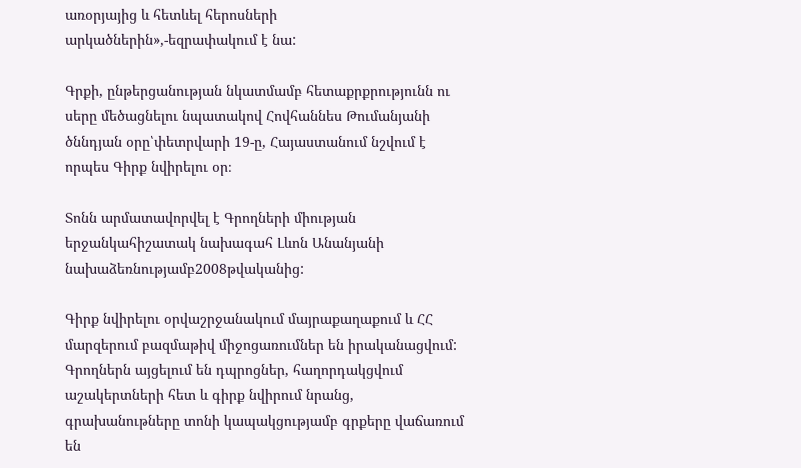առօրյայից և հետևել հերոսների արկածներին»,-եզրափակում է նա:

Գրքի, ընթերցանության նկատմամբ հետաքրքրությունն ու սերը մեծացնելու նպատակով Հովհաննես Թումանյանի ծննդյան օրը՝փետրվարի 19-ը, Հայաստանում նշվում է որպես Գիրք նվիրելու օր։

Տոնն արմատավորվել է Գրողների միության երջանկահիշատակ նախագահ Լևոն Անանյանի նախաձեռնությամբ2008թվականից:

Գիրք նվիրելու օրվաշրջանակում մայրաքաղաքում և ՀՀ մարզերում բազմաթիվ միջոցառումներ են իրականացվում: Գրողներն այցելում են դպրոցներ, հաղորդակցվում աշակերտների հետ և գիրք նվիրում նրանց, գրախանութները տոնի կապակցությամբ գրքերը վաճառում են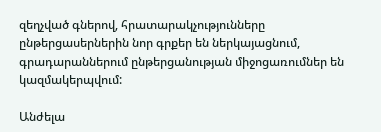զեղչված գներով, հրատարակչությունները ընթերցասերներին նոր գրքեր են ներկայացնում, գրադարաններում ընթերցանության միջոցառումներ են կազմակերպվում:

Անժելա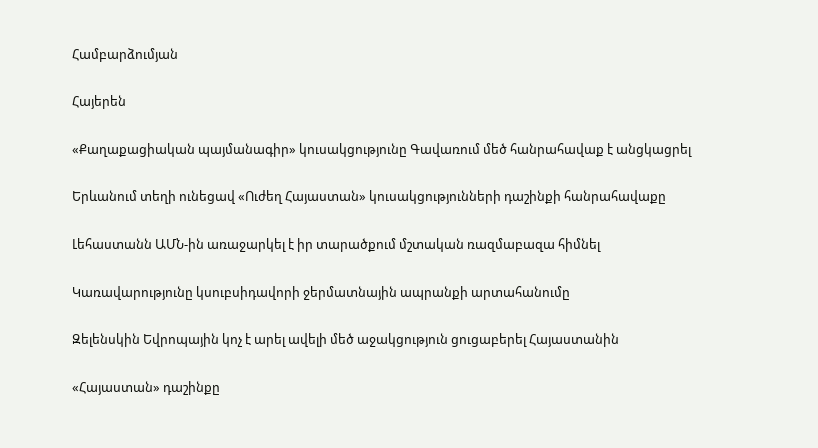Համբարձումյան

Հայերեն

«Քաղաքացիական պայմանագիր» կուսակցությունը Գավառում մեծ հանրահավաք է անցկացրել

Երևանում տեղի ունեցավ «Ուժեղ Հայաստան» կուսակցությունների դաշինքի հանրահավաքը

Լեհաստանն ԱՄՆ-ին առաջարկել է իր տարածքում մշտական ռազմաբազա հիմնել

Կառավարությունը կսուբսիդավորի ջերմատնային ապրանքի արտահանումը

Զելենսկին Եվրոպային կոչ է արել ավելի մեծ աջակցություն ցուցաբերել Հայաստանին

«Հայաստան» դաշինքը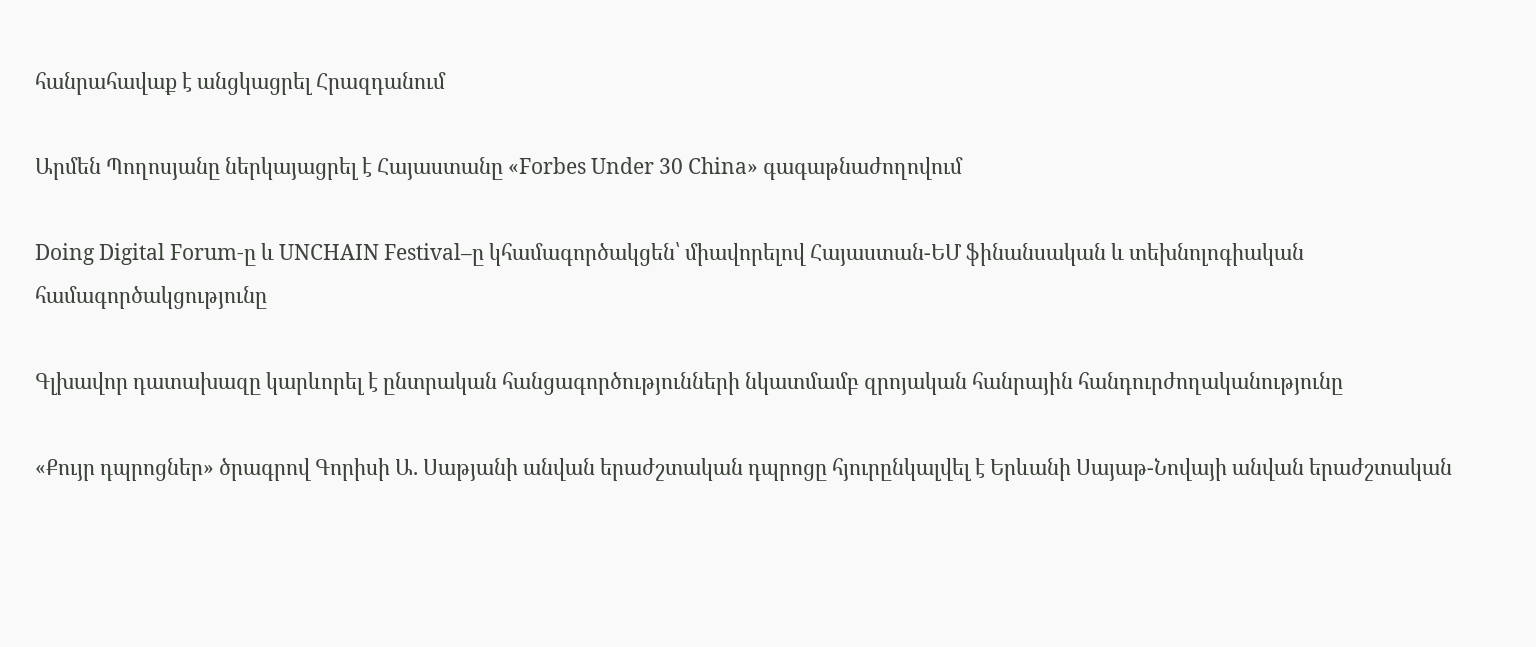հանրահավաք է անցկացրել Հրազդանում

Արմեն Պողոսյանը ներկայացրել է Հայաստանը «Forbes Under 30 China» գագաթնաժողովում

Doing Digital Forum-ը և UNCHAIN Festival–ը կհամագործակցեն՝ միավորելով Հայաստան-ԵՄ ֆինանսական և տեխնոլոգիական համագործակցությունը

Գլխավոր դատախազը կարևորել է ընտրական հանցագործությունների նկատմամբ զրոյական հանրային հանդուրժողականությունը

«Քույր դպրոցներ» ծրագրով Գորիսի Ա. Սաթյանի անվան երաժշտական դպրոցը հյուրընկալվել է Երևանի Սայաթ-Նովայի անվան երաժշտական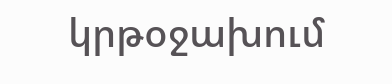կրթօջախում